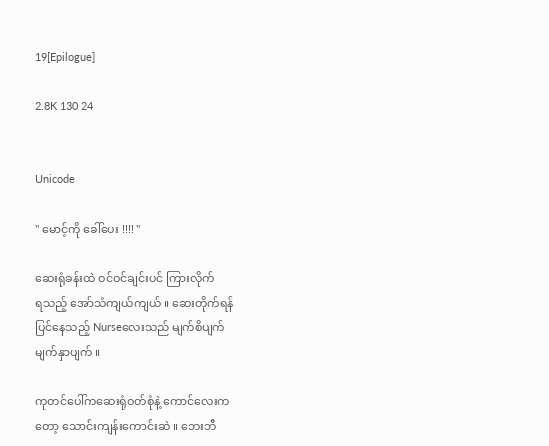19[Epilogue]

2.8K 130 24


Unicode

" မောင့်ကို ခေါ်ပေး !!!! "

ဆေးရုံခန်းထဲ ဝင်ဝင်ချင်းပင် ကြားလိုက်
ရသည့် အော်သံကျယ်ကျယ် ။ ဆေးတိုက်ရန်
ပြင်နေသည့် Nurseလေးသည် မျက်စိပျက်
မျက်နှာပျက် ။

ကုတင်ပေါ်ကဆေးရုံဝတ်စုံနဲ့ ကောင်လေးက
တော့ သောင်းကျန်းကောင်းဆဲ ။ ဘေးဘီ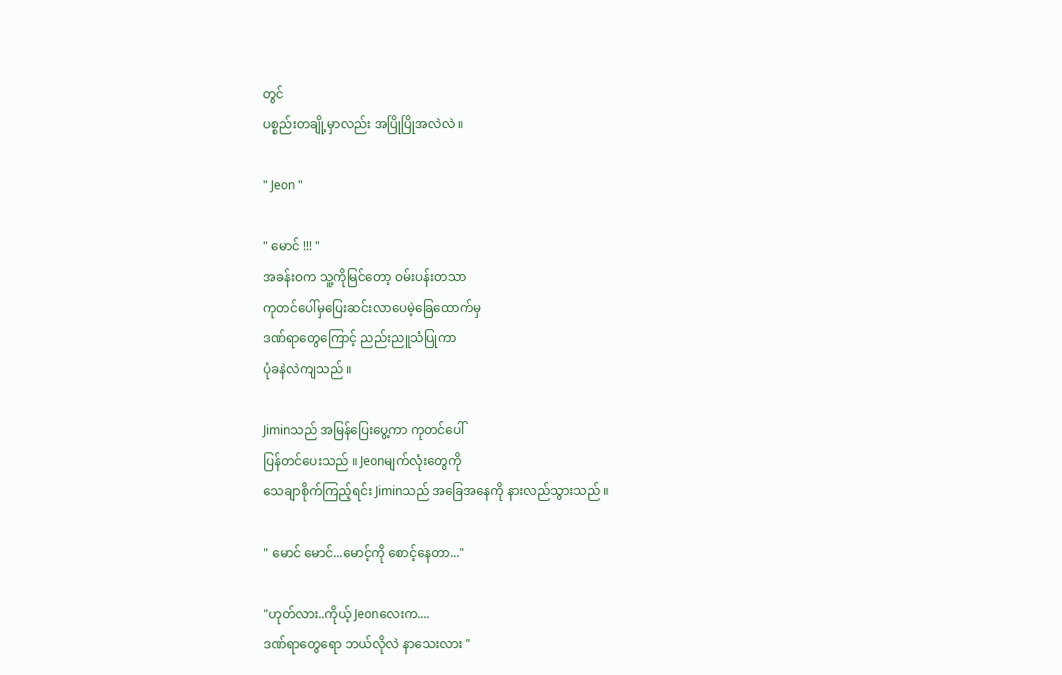တွင်
ပစ္စည်းတချို့မှာလည်း အပြိုပြိုအလဲလဲ ။

" Jeon "

" မောင် !!! "
အခန်းဝက သူ့ကိုမြင်တော့ ဝမ်းပန်းတသာ
ကုတင်ပေါ်မှပြေးဆင်းလာပေမဲ့ခြေထောက်မှ
ဒဏ်ရာတွေကြောင့် ညည်းညူသံပြုကာ
ပုံခနဲလဲကျသည် ။

Jiminသည် အမြန်ပြေးပွေ့ကာ ကုတင်ပေါ်
ပြန်တင်ပေးသည် ။ Jeonမျက်လုံးတွေကို
သေချာစိုက်ကြည့်ရင်း Jiminသည် အခြေအနေကို နားလည်သွားသည် ။

" မောင် မောင်...မောင့်ကို စောင့်နေတာ..."

"ဟုတ်လား..ကိုယ့် Jeonလေးက....
ဒဏ်ရာတွေရော ဘယ်လိုလဲ နာသေးလား "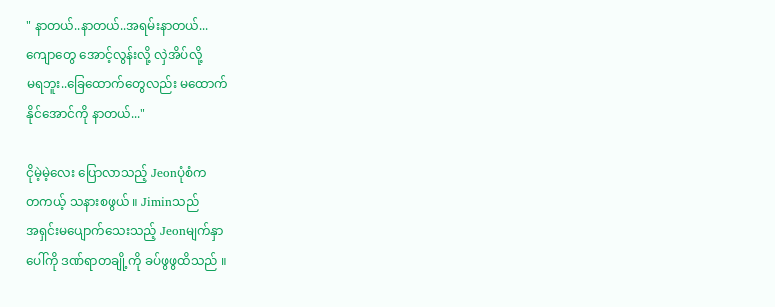" နာတယ်..နာတယ်..အရမ်းနာတယ်...
ကျောတွေ အောင့်လွန်းလို့ လှဲအိပ်လို့
မရဘူး..ခြေထောက်တွေလည်း မထောက်
နိုင်အောင်ကို နာတယ်..."

ငိုမဲ့မဲ့လေး ပြောလာသည့် Jeonပုံစံက
တကယ့် သနားစဖွယ် ။ Jiminသည်
အရှင်းမပျောက်သေးသည့် Jeonမျက်နှာ
ပေါ်ကို ဒဏ်ရာတချို့ကို ခပ်ဖွဖွထိသည် ။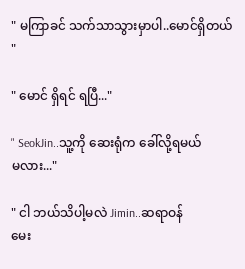" မကြာခင် သက်သာသွားမှာပါ..မောင်ရှိတယ် "

" မောင် ရှိရင် ရပြီ..."

" SeokJin..သူ့ကို ဆေးရုံက ခေါ်လို့ရမယ်
မလား..."

" ငါ ဘယ်သိပါ့မလဲ Jimin..ဆရာဝန်
မေး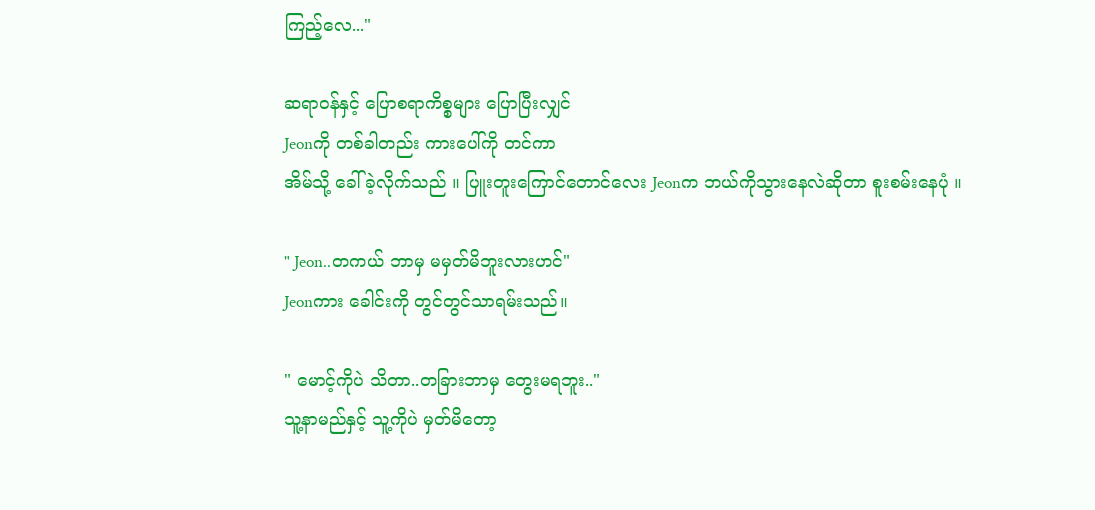ကြည့်လေ..."

ဆရာဝန်နှင့် ပြောစရာကိစ္စများ ပြောပြီးလျှင်
Jeonကို တစ်ခါတည်း ကားပေါ်ကို တင်ကာ
အိမ်သို့ ခေါ်ခဲ့လိုက်သည် ။ ပြူးတူးကြောင်တောင်လေး Jeonက ဘယ်ကိုသွားနေလဲဆိုတာ စူးစမ်းနေပုံ ။

" Jeon..တကယ် ဘာမှ မမှတ်မိဘူးလားဟင်"
Jeonကား ခေါင်းကို တွင်တွင်သာရမ်းသည်။

" မောင့်ကိုပဲ သိတာ..တခြားဘာမှ တွေးမရဘူး.."
သူ့နာမည်နှင့် သူ့ကိုပဲ မှတ်မိတော့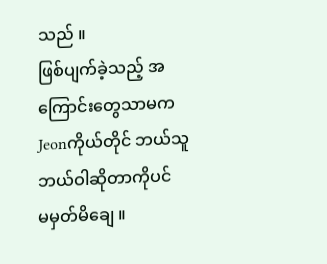သည် ။
ဖြစ်ပျက်ခဲ့သည့် အကြောင်းတွေသာမက
Jeonကိုယ်တိုင် ဘယ်သူဘယ်ဝါဆိုတာကိုပင်
မမှတ်မိချေ ။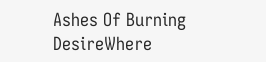Ashes Of Burning DesireWhere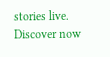stories live. Discover now